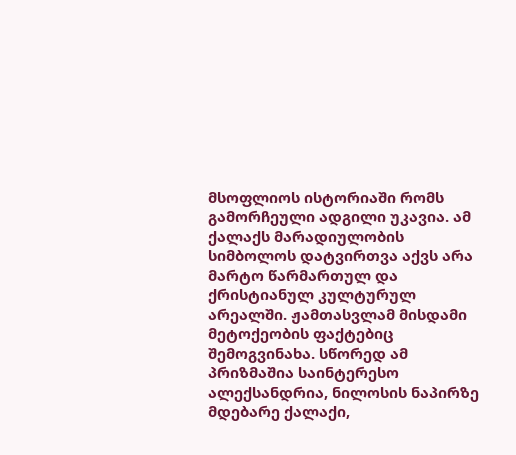მსოფლიოს ისტორიაში რომს გამორჩეული ადგილი უკავია. ამ ქალაქს მარადიულობის სიმბოლოს დატვირთვა აქვს არა მარტო წარმართულ და ქრისტიანულ კულტურულ არეალში. ჟამთასვლამ მისდამი მეტოქეობის ფაქტებიც შემოგვინახა. სწორედ ამ პრიზმაშია საინტერესო ალექსანდრია, ნილოსის ნაპირზე მდებარე ქალაქი,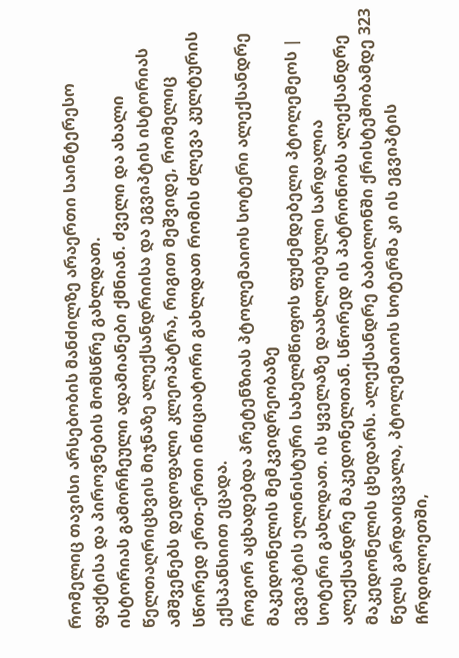რომელიც თავისი არსებობის მანძილზე არაერთი საინტერესო ფაქტისა და პიროვნების მომსწრე გახლდათ.
ისტორიას გამორჩეული ადამიანები ქმნიან. ძველი და ახალი წელთაღრიცხვის მიჯნაზე ალექსანდრიისა და ეგვიპტის ისტორიას ამშვენებს დედოფალი კლეოპატრა, რიგით მეშვიდე, რომელიც სწორედ ერთ-ერთი ინიციატორი გახლდათ რომის ძლევა კულტურის ექსპანსიით ეცადა.
როგორ აცხადებდა პრეტენზიას პტოლემაიოს სოტერი ალექსანდრე მაკედონელის მემკვიდრეობაზე
ეგვიპტის ელინისტური სახელმწიფოს ფუძემდებელი პტოლემეოს | სოტერი გახლდათ. ის ყველაზე დაახლოებული სარდალია ალექსანდრე მაკედონელთან. სწორედ ის პატრონობს ალექსანდრე მაკედონელის ცხედარს. ალექსანდრე ბაბილონში ქრისტეშობამდე 323 წელს გარდაიცვალა, პტოლემაიოს სოტერმა კი ის ეგვიპტის ჩრდილოეთში,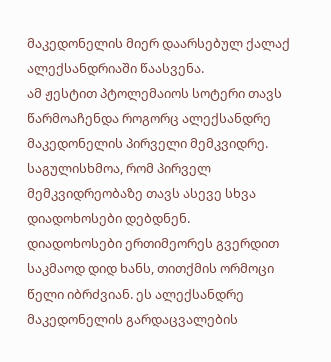მაკედონელის მიერ დაარსებულ ქალაქ ალექსანდრიაში წაასვენა.
ამ ჟესტით პტოლემაიოს სოტერი თავს წარმოაჩენდა როგორც ალექსანდრე მაკედონელის პირველი მემკვიდრე. საგულისხმოა, რომ პირველ მემკვიდრეობაზე თავს ასევე სხვა დიადოხოსები დებდნენ.
დიადოხოსები ერთიმეორეს გვერდით საკმაოდ დიდ ხანს, თითქმის ორმოცი წელი იბრძვიან. ეს ალექსანდრე მაკედონელის გარდაცვალების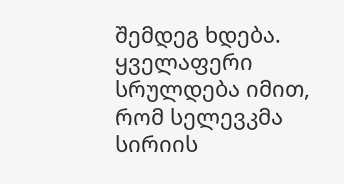შემდეგ ხდება. ყველაფერი სრულდება იმით, რომ სელევკმა სირიის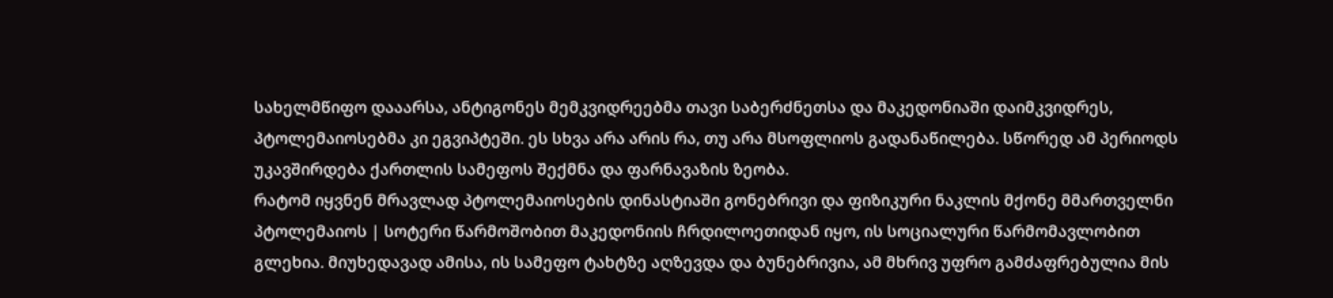სახელმწიფო დააარსა, ანტიგონეს მემკვიდრეებმა თავი საბერძნეთსა და მაკედონიაში დაიმკვიდრეს, პტოლემაიოსებმა კი ეგვიპტეში. ეს სხვა არა არის რა, თუ არა მსოფლიოს გადანაწილება. სწორედ ამ პერიოდს უკავშირდება ქართლის სამეფოს შექმნა და ფარნავაზის ზეობა.
რატომ იყვნენ მრავლად პტოლემაიოსების დინასტიაში გონებრივი და ფიზიკური ნაკლის მქონე მმართველნი
პტოლემაიოს | სოტერი წარმოშობით მაკედონიის ჩრდილოეთიდან იყო, ის სოციალური წარმომავლობით გლეხია. მიუხედავად ამისა, ის სამეფო ტახტზე აღზევდა და ბუნებრივია, ამ მხრივ უფრო გამძაფრებულია მის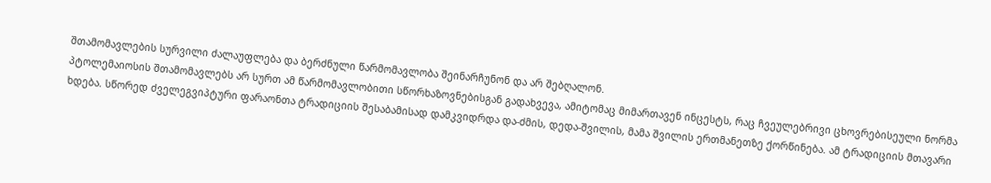შთამომავლების სურვილი ძალაუფლება და ბერძნული წარმომავლობა შეინარჩუნონ და არ შებღალონ.
პტოლემაიოსის შთამომავლებს არ სურთ ამ წარმომავლობითი სწორხაზოვნებისგან გადახვევა, ამიტომაც მიმართავენ ინცესტს, რაც ჩვეულებრივი ცხოვრებისეული ნორმა ხდება. სწორედ ძველეგვიპტური ფარაონთა ტრადიციის შესაბამისად დამკვიდრდა და-ძმის, დედა-შვილის, მამა შვილის ერთმანეთზე ქორწინება. ამ ტრადიციის მთავარი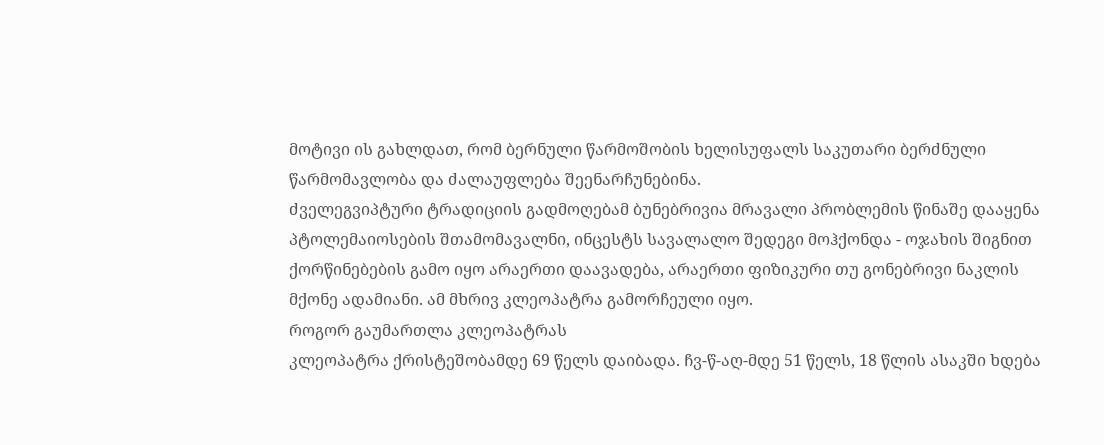მოტივი ის გახლდათ, რომ ბერნული წარმოშობის ხელისუფალს საკუთარი ბერძნული წარმომავლობა და ძალაუფლება შეენარჩუნებინა.
ძველეგვიპტური ტრადიციის გადმოღებამ ბუნებრივია მრავალი პრობლემის წინაშე დააყენა პტოლემაიოსების შთამომავალნი, ინცესტს სავალალო შედეგი მოჰქონდა - ოჯახის შიგნით ქორწინებების გამო იყო არაერთი დაავადება, არაერთი ფიზიკური თუ გონებრივი ნაკლის მქონე ადამიანი. ამ მხრივ კლეოპატრა გამორჩეული იყო.
როგორ გაუმართლა კლეოპატრას
კლეოპატრა ქრისტეშობამდე 69 წელს დაიბადა. ჩვ-წ-აღ-მდე 51 წელს, 18 წლის ასაკში ხდება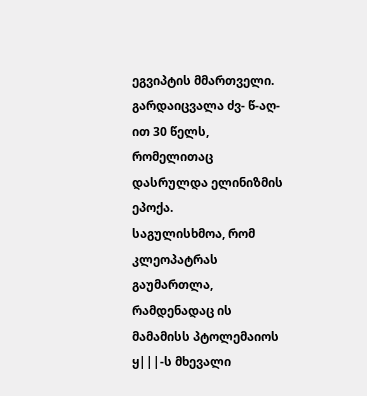ეგვიპტის მმართველი. გარდაიცვალა ძვ- წ-აღ-ით 30 წელს, რომელითაც დასრულდა ელინიზმის ეპოქა.
საგულისხმოა, რომ კლეოპატრას გაუმართლა, რამდენადაც ის მამამისს პტოლემაიოს ყ|||-ს მხევალი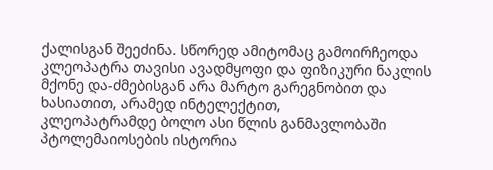ქალისგან შეეძინა. სწორედ ამიტომაც გამოირჩეოდა კლეოპატრა თავისი ავადმყოფი და ფიზიკური ნაკლის მქონე და-ძმებისგან არა მარტო გარეგნობით და ხასიათით, არამედ ინტელექტით,
კლეოპატრამდე ბოლო ასი წლის განმავლობაში პტოლემაიოსების ისტორია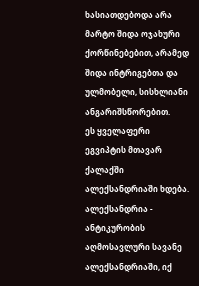ხასიათდებოდა არა მარტო შიდა ოჯახური ქორწინებებით, არამედ შიდა ინტრიგებთა და ულმობელი, სისხლიანი ანგარიშსწორებით.
ეს ყველაფერი ეგვიპტის მთავარ ქალაქში ალექსანდრიაში ხდება.
ალექსანდრია - ანტიკურობის აღმოსავლური სავანე
ალექსანდრიაში, იქ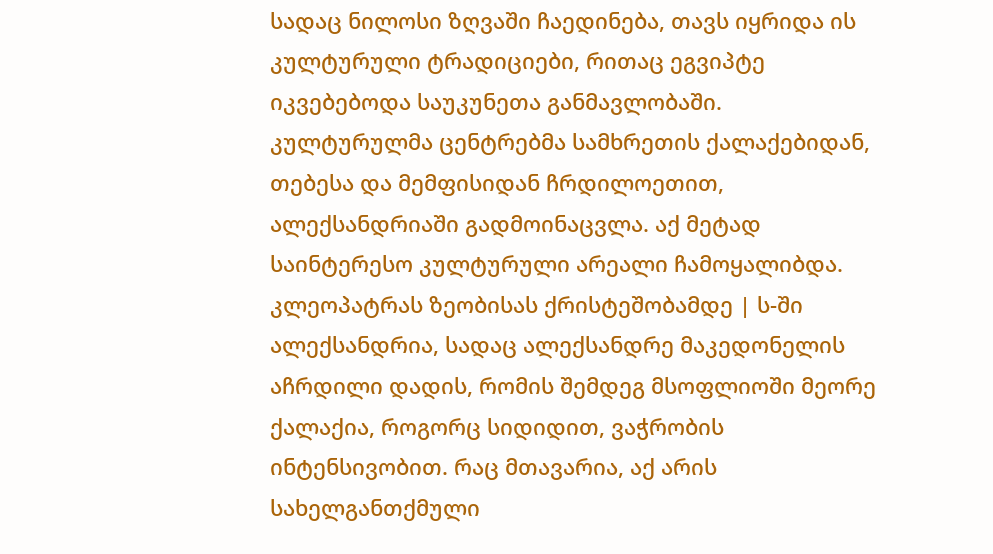სადაც ნილოსი ზღვაში ჩაედინება, თავს იყრიდა ის კულტურული ტრადიციები, რითაც ეგვიპტე იკვებებოდა საუკუნეთა განმავლობაში. კულტურულმა ცენტრებმა სამხრეთის ქალაქებიდან, თებესა და მემფისიდან ჩრდილოეთით, ალექსანდრიაში გადმოინაცვლა. აქ მეტად საინტერესო კულტურული არეალი ჩამოყალიბდა.
კლეოპატრას ზეობისას ქრისტეშობამდე | ს-ში ალექსანდრია, სადაც ალექსანდრე მაკედონელის აჩრდილი დადის, რომის შემდეგ მსოფლიოში მეორე ქალაქია, როგორც სიდიდით, ვაჭრობის ინტენსივობით. რაც მთავარია, აქ არის სახელგანთქმული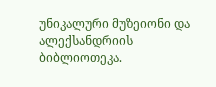უნიკალური მუზეიონი და ალექსანდრიის ბიბლიოთეკა.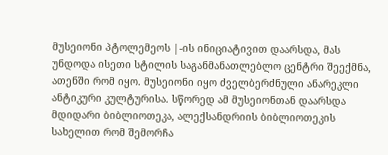მუსეიონი პტოლემეოს |-ის ინიციატივით დაარსდა, მას უნდოდა ისეთი სტილის საგანმანათლებლო ცენტრი შეექმნა, ათენში რომ იყო. მუსეიონი იყო ძველბერძნული ანარეკლი ანტიკური კულტურისა. სწორედ ამ მუსეიონთან დაარსდა მდიდარი ბიბლიოთეკა, ალექსანდრიის ბიბლიოთეკის სახელით რომ შემორჩა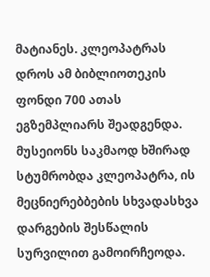მატიანეს. კლეოპატრას დროს ამ ბიბლიოთეკის ფონდი 700 ათას ეგზემპლიარს შეადგენდა.
მუსეიონს საკმაოდ ხშირად სტუმრობდა კლეოპატრა, ის მეცნიერებბების სხვადასხვა დარგების შესწალის სურვილით გამოირჩეოდა.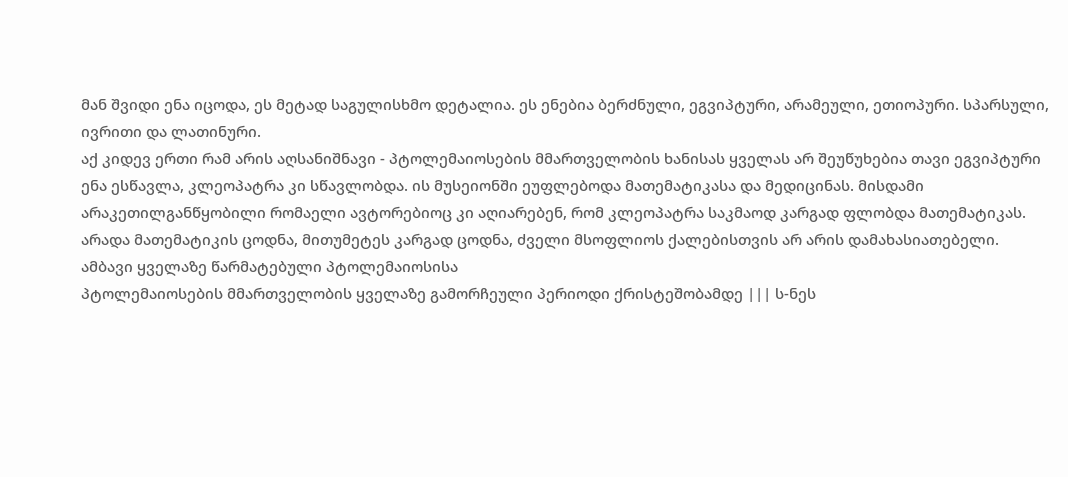მან შვიდი ენა იცოდა, ეს მეტად საგულისხმო დეტალია. ეს ენებია ბერძნული, ეგვიპტური, არამეული, ეთიოპური. სპარსული, ივრითი და ლათინური.
აქ კიდევ ერთი რამ არის აღსანიშნავი - პტოლემაიოსების მმართველობის ხანისას ყველას არ შეუწუხებია თავი ეგვიპტური ენა ესწავლა, კლეოპატრა კი სწავლობდა. ის მუსეიონში ეუფლებოდა მათემატიკასა და მედიცინას. მისდამი არაკეთილგანწყობილი რომაელი ავტორებიოც კი აღიარებენ, რომ კლეოპატრა საკმაოდ კარგად ფლობდა მათემატიკას. არადა მათემატიკის ცოდნა, მითუმეტეს კარგად ცოდნა, ძველი მსოფლიოს ქალებისთვის არ არის დამახასიათებელი.
ამბავი ყველაზე წარმატებული პტოლემაიოსისა
პტოლემაიოსების მმართველობის ყველაზე გამორჩეული პერიოდი ქრისტეშობამდე ||| ს-ნეს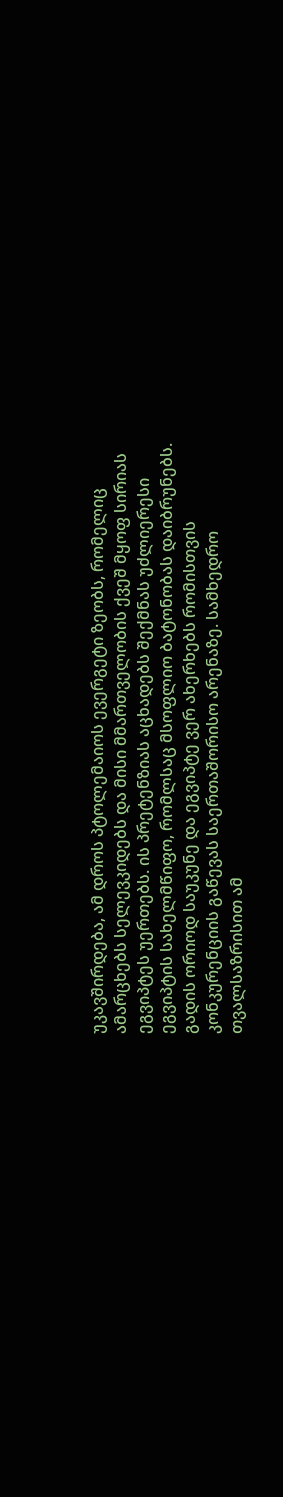უკავშირდება, ამ დროს პტოლემაიოს ევერგეტი ზეობს, რომელიც ამარცხებს სელევკიდებს და მისი მმართველობის ქვეშ მყოფ სირიას ეგვიპტეს უერთებს. ის პრეტენზიას აცხადებს შექმნას უძლიერესი ეგვიპტის სახელმწიფო, რომლსაც მსოფლიო ბატონობას დაიბრუნებს. გადის ორიოდ საუკუნე და ეგვიპტე ვერ ახერხებს რომისთვის კონკურენციის გაწევას საერთაშორისო არენაზე. სამხედრო თვალსაზრისით ამ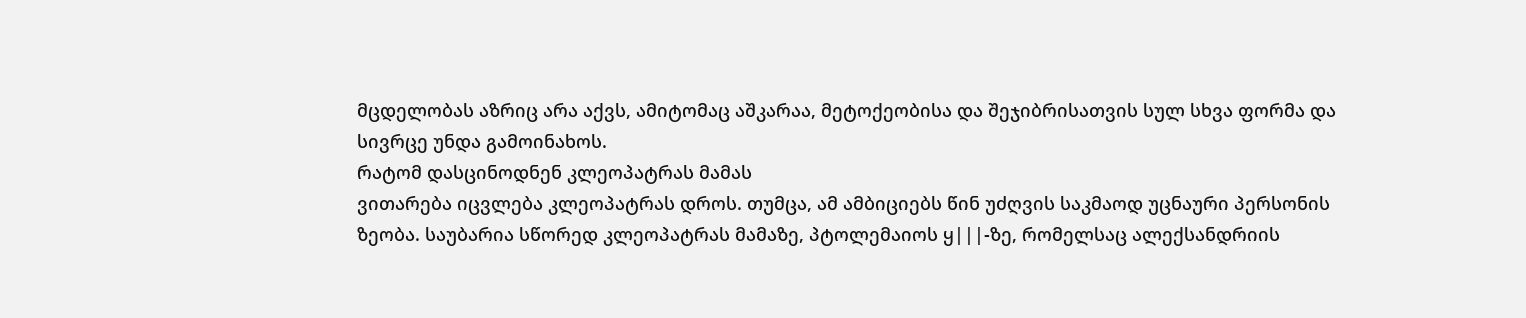მცდელობას აზრიც არა აქვს, ამიტომაც აშკარაა, მეტოქეობისა და შეჯიბრისათვის სულ სხვა ფორმა და სივრცე უნდა გამოინახოს.
რატომ დასცინოდნენ კლეოპატრას მამას
ვითარება იცვლება კლეოპატრას დროს. თუმცა, ამ ამბიციებს წინ უძღვის საკმაოდ უცნაური პერსონის ზეობა. საუბარია სწორედ კლეოპატრას მამაზე, პტოლემაიოს ყ|||-ზე, რომელსაც ალექსანდრიის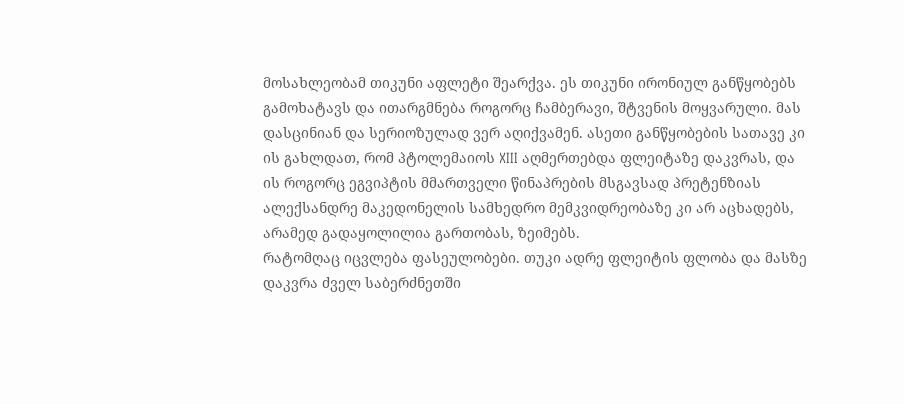მოსახლეობამ თიკუნი აფლეტი შეარქვა. ეს თიკუნი ირონიულ განწყობებს გამოხატავს და ითარგმნება როგორც ჩამბერავი, შტვენის მოყვარული. მას დასცინიან და სერიოზულად ვერ აღიქვამენ. ასეთი განწყობების სათავე კი ის გახლდათ, რომ პტოლემაიოს XIII აღმერთებდა ფლეიტაზე დაკვრას, და ის როგორც ეგვიპტის მმართველი წინაპრების მსგავსად პრეტენზიას ალექსანდრე მაკედონელის სამხედრო მემკვიდრეობაზე კი არ აცხადებს, არამედ გადაყოლილია გართობას, ზეიმებს.
რატომღაც იცვლება ფასეულობები. თუკი ადრე ფლეიტის ფლობა და მასზე დაკვრა ძველ საბერძნეთში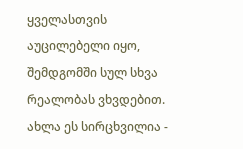ყველასთვის აუცილებელი იყო, შემდგომში სულ სხვა რეალობას ვხვდებით. ახლა ეს სირცხვილია -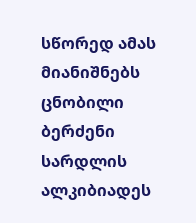სწორედ ამას მიანიშნებს ცნობილი ბერძენი სარდლის ალკიბიადეს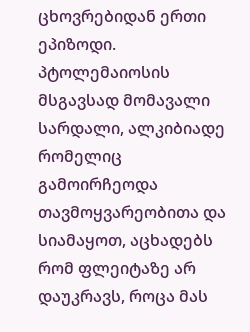ცხოვრებიდან ერთი ეპიზოდი.
პტოლემაიოსის მსგავსად მომავალი სარდალი, ალკიბიადე რომელიც გამოირჩეოდა თავმოყვარეობითა და სიამაყოთ, აცხადებს რომ ფლეიტაზე არ დაუკრავს, როცა მას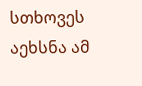სთხოვეს აეხსნა ამ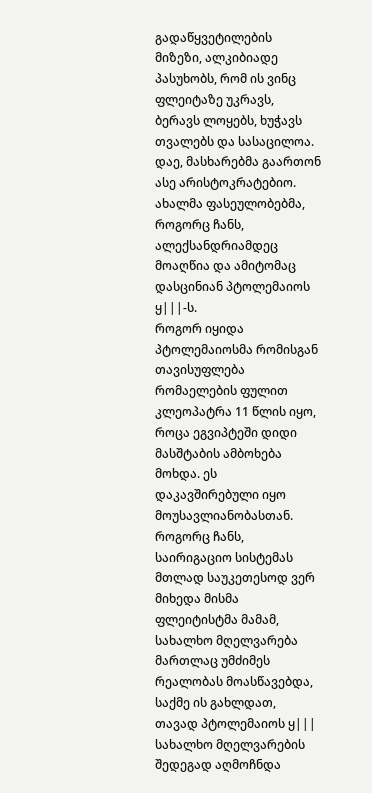გადაწყვეტილების მიზეზი, ალკიბიადე პასუხობს, რომ ის ვინც ფლეიტაზე უკრავს, ბერავს ლოყებს, ხუჭავს თვალებს და სასაცილოა. დაე, მასხარებმა გაართონ ასე არისტოკრატებიო.
ახალმა ფასეულობებმა, როგორც ჩანს, ალექსანდრიამდეც მოაღწია და ამიტომაც დასცინიან პტოლემაიოს ყ|||-ს.
როგორ იყიდა პტოლემაიოსმა რომისგან თავისუფლება რომაელების ფულით
კლეოპატრა 11 წლის იყო, როცა ეგვიპტეში დიდი მასშტაბის ამბოხება მოხდა. ეს დაკავშირებული იყო მოუსავლიანობასთან. როგორც ჩანს, საირიგაციო სისტემას მთლად საუკეთესოდ ვერ მიხედა მისმა ფლეიტისტმა მამამ, სახალხო მღელვარება მართლაც უმძიმეს რეალობას მოასწავებდა, საქმე ის გახლდათ, თავად პტოლემაიოს ყ||| სახალხო მღელვარების შედეგად აღმოჩნდა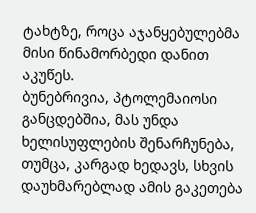ტახტზე, როცა აჯანყებულებმა მისი წინამორბედი დანით აკუწეს.
ბუნებრივია, პტოლემაიოსი განცდებშია, მას უნდა ხელისუფლების შენარჩუნება, თუმცა, კარგად ხედავს, სხვის დაუხმარებლად ამის გაკეთება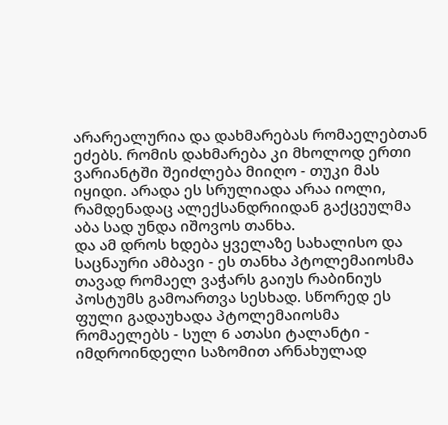არარეალურია და დახმარებას რომაელებთან ეძებს. რომის დახმარება კი მხოლოდ ერთი ვარიანტში შეიძლება მიიღო - თუკი მას იყიდი. არადა ეს სრულიადა არაა იოლი, რამდენადაც ალექსანდრიიდან გაქცეულმა აბა სად უნდა იშოვოს თანხა.
და ამ დროს ხდება ყველაზე სახალისო და საცნაური ამბავი - ეს თანხა პტოლემაიოსმა თავად რომაელ ვაჭარს გაიუს რაბინიუს პოსტუმს გამოართვა სესხად. სწორედ ეს ფული გადაუხადა პტოლემაიოსმა რომაელებს - სულ 6 ათასი ტალანტი - იმდროინდელი საზომით არნახულად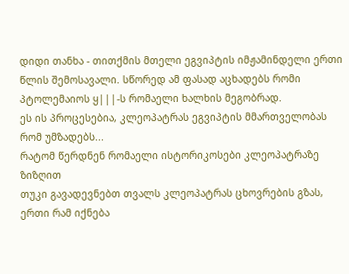დიდი თანხა - თითქმის მთელი ეგვიპტის იმჟამინდელი ერთი წლის შემოსავალი. სწორედ ამ ფასად აცხადებს რომი პტოლემაიოს ყ|||-ს რომაელი ხალხის მეგობრად.
ეს ის პროცესებია, კლეოპატრას ეგვიპტის მმართველობას რომ უმზადებს...
რატომ წერდნენ რომაელი ისტორიკოსები კლეოპატრაზე ზიზღით
თუკი გავადევნებთ თვალს კლეოპატრას ცხოვრების გზას, ერთი რამ იქნება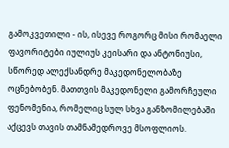გამოკვეთილი - ის, ისევე როგორც მისი რომაელი ფავორიტები იულიუს კეისარი და ანტონიუსი, სწორედ ალექსანდრე მაკედონელობაზე ოცნებობენ. მათთვის მაკედონელი გამორჩეული ფენომენია, რომელიც სულ სხვა განზომილებაში აქცევს თავის თამნამედროვე მსოფლიოს.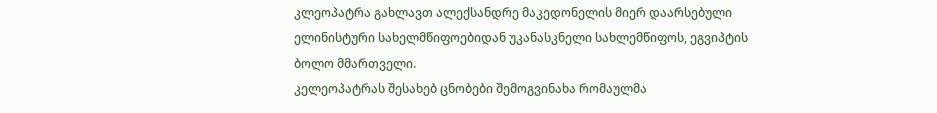კლეოპატრა გახლავთ ალექსანდრე მაკედონელის მიერ დაარსებული ელინისტური სახელმწიფოებიდან უკანასკნელი სახლემწიფოს, ეგვიპტის ბოლო მმართველი.
კელეოპატრას შესახებ ცნობები შემოგვინახა რომაულმა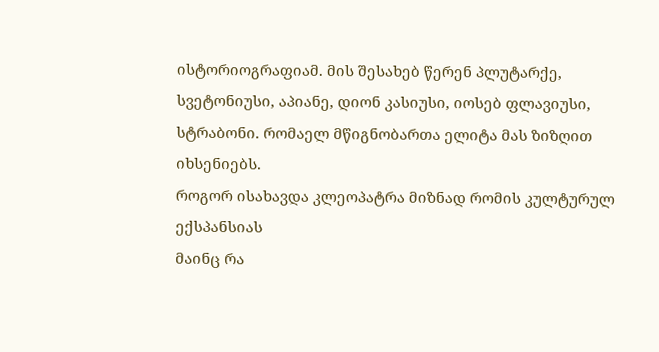ისტორიოგრაფიამ. მის შესახებ წერენ პლუტარქე, სვეტონიუსი, აპიანე, დიონ კასიუსი, იოსებ ფლავიუსი, სტრაბონი. რომაელ მწიგნობართა ელიტა მას ზიზღით იხსენიებს.
როგორ ისახავდა კლეოპატრა მიზნად რომის კულტურულ ექსპანსიას
მაინც რა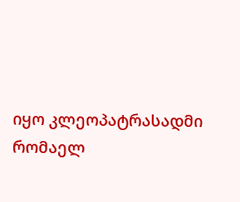იყო კლეოპატრასადმი რომაელ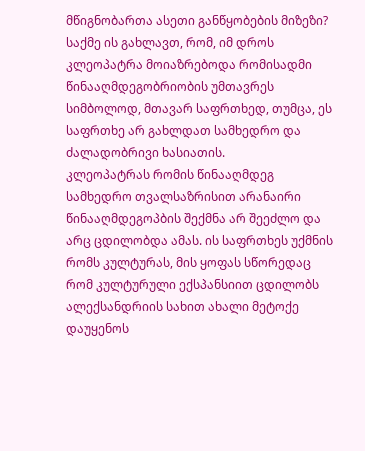მწიგნობართა ასეთი განწყობების მიზეზი? საქმე ის გახლავთ, რომ, იმ დროს კლეოპატრა მოიაზრებოდა რომისადმი წინააღმდეგობრიობის უმთავრეს სიმბოლოდ, მთავარ საფრთხედ, თუმცა, ეს საფრთხე არ გახლდათ სამხედრო და ძალადობრივი ხასიათის.
კლეოპატრას რომის წინააღმდეგ სამხედრო თვალსაზრისით არანაირი წინააღმდეგოპბის შექმნა არ შეეძლო და არც ცდილობდა ამას. ის საფრთხეს უქმნის რომს კულტურას, მის ყოფას სწორედაც რომ კულტურული ექსპანსიით ცდილობს ალექსანდრიის სახით ახალი მეტოქე დაუყენოს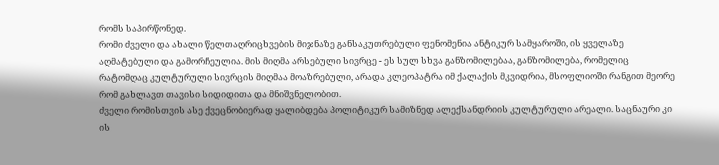რომს საპირწონედ.
რომი ძველი და ახალი წელთაღრიცხვების მიჯნაზე განსაკუთრებული ფენომენია ანტიკურ სამყაროში, ის ყველაზე აღმატებული და გამორჩეულია. მის მიღმა არსებული სივრცე - ეს სულ სხვა განზომილებაა, განზომილება, რომელიც რატომღაც კულტურული სივრცის მიღმაა მოაზრებული, არადა კლეოპატრა იმ ქალაქის მკვიდრია, მსოფლიოში რანგით მეორე რომ გახლავთ თავისი სიდიდითა და მნიშვნელობით.
ძველი რომისთვის ასე ქვეცნობიერად ყალიბდება პოლიტიკურ სამიზნედ ალექსანდრიის კულტურული არეალი. საცნაური კი ის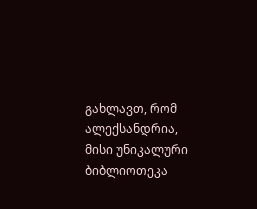გახლავთ, რომ ალექსანდრია, მისი უნიკალური ბიბლიოთეკა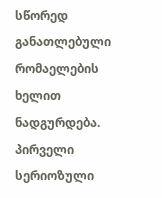სწორედ განათლებული რომაელების ხელით ნადგურდება. პირველი სერიოზული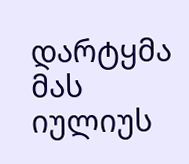დარტყმა მას იულიუს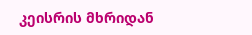კეისრის მხრიდან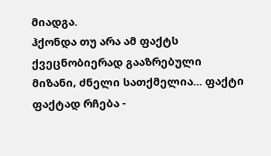მიადგა.
ჰქონდა თუ არა ამ ფაქტს ქვეცნობიერად გააზრებული მიზანი, ძნელი სათქმელია... ფაქტი ფაქტად რჩება -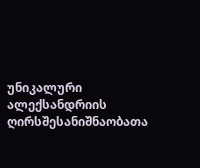უნიკალური ალექსანდრიის ღირსშესანიშნაობათა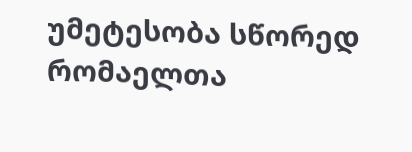უმეტესობა სწორედ რომაელთა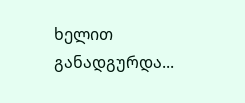ხელით განადგურდა...